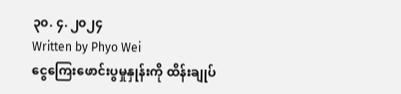၃၀. ၄. ၂၀၂၄
Written by Phyo Wei
ငွေကြေးဖောင်းပွမှုနှုန်းကို ထိန်းချုပ်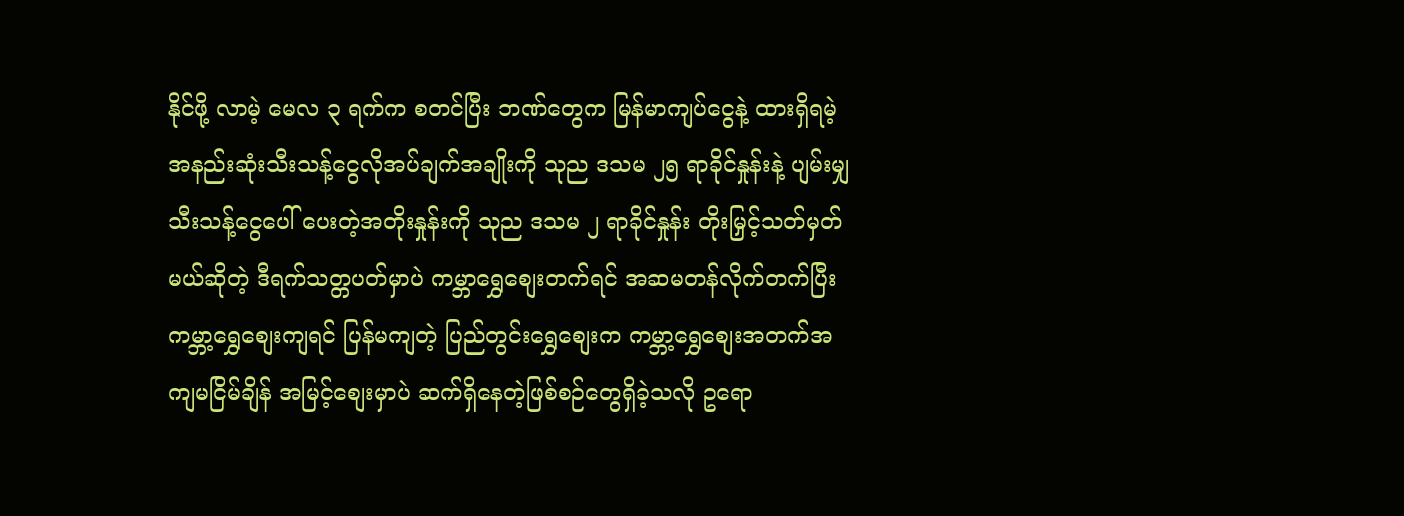နိုင်ဖို့ လာမဲ့ မေလ ၃ ရက်က စတင်ပြီး ဘဏ်တွေက မြန်မာကျပ်ငွေနဲ့ ထားရှိရမဲ့ အနည်းဆုံးသီးသန့်ငွေလိုအပ်ချက်အချိုးကို သုည ဒသမ ၂၅ ရာခိုင်နှုန်းနဲ့ ပျမ်းမျှသီးသန့်ငွေပေါ် ပေးတဲ့အတိုးနှုန်းကို သုည ဒသမ ၂ ရာခိုင်နှုန်း တိုးမြှင့်သတ်မှတ်မယ်ဆိုတဲ့ ဒီရက်သတ္တပတ်မှာပဲ ကမ္ဘာရွှေစျေးတက်ရင် အဆမတန်လိုက်တက်ပြီး ကမ္ဘာ့ရွှေစျေးကျရင် ပြန်မကျတဲ့ ပြည်တွင်းရွှေစျေးက ကမ္ဘာ့ရွှေစျေးအတက်အကျမငြိမ်ချိန် အမြင့်စျေးမှာပဲ ဆက်ရှိနေတဲ့ဖြစ်စဉ်တွေရှိခဲ့သလို ဥရော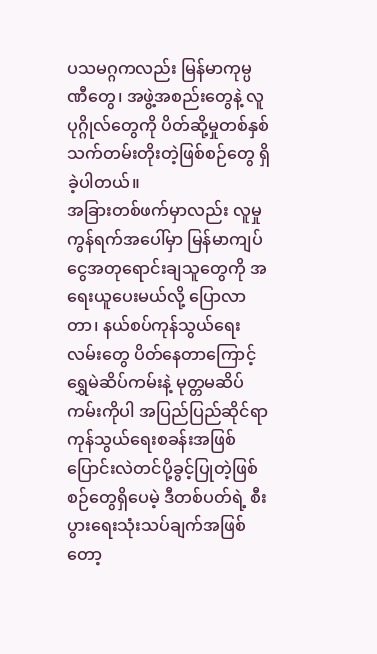ပသမဂ္ဂကလည်း မြန်မာကုမ္ပဏီတွေ၊ အဖွဲ့အစည်းတွေနဲ့ လူပုဂ္ဂိုလ်တွေကို ပိတ်ဆို့မှုတစ်နှစ်သက်တမ်းတိုးတဲ့ဖြစ်စဉ်တွေ ရှိခဲ့ပါတယ်။
အခြားတစ်ဖက်မှာလည်း လူမှုကွန်ရက်အပေါ်မှာ မြန်မာကျပ်ငွေအတုရောင်းချသူတွေကို အရေးယူပေးမယ်လို့ ပြောလာတာ၊ နယ်စပ်ကုန်သွယ်ရေးလမ်းတွေ ပိတ်နေတာကြောင့် ရွှေမဲဆိပ်ကမ်းနဲ့ မုတ္တမဆိပ်ကမ်းကိုပါ အပြည်ပြည်ဆိုင်ရာကုန်သွယ်ရေးစခန်းအဖြစ် ပြောင်းလဲတင်ပို့ခွင့်ပြုတဲ့ဖြစ်စဉ်တွေရှိပေမဲ့ ဒီတစ်ပတ်ရဲ့ စီးပွားရေးသုံးသပ်ချက်အဖြစ်တော့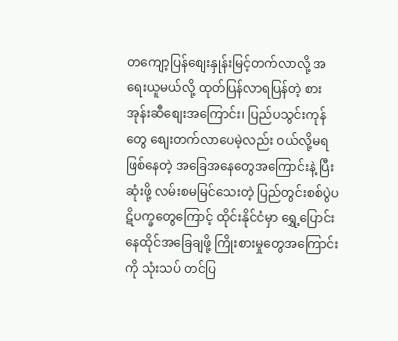တကျော့ပြန်စျေးနှုန်းမြင့်တက်လာလို့ အရေးယူမယ်လို့ ထုတ်ပြန်လာရပြန်တဲ့ စားအုန်းဆီစျေးအကြောင်း၊ ပြည်ပသွင်းကုန်တွေ စျေးတက်လာပေမဲ့လည်း ဝယ်လို့မရဖြစ်နေတဲ့ အခြေအနေတွေအကြောင်းနဲ့ ပြီးဆုံးဖို့ လမ်းစမမြင်သေးတဲ့ ပြည်တွင်းစစ်ပွဲပဋိပက္ခတွေကြောင့် ထိုင်းနိုင်ငံမှာ ရွှေ့ပြောင်းနေထိုင်အခြေချဖို့ ကြိုးစားမှုတွေအကြောင်းကို သုံးသပ် တင်ပြ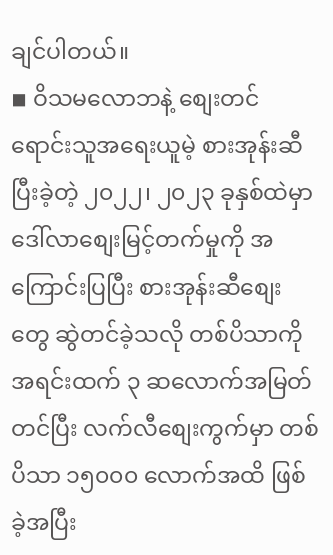ချင်ပါတယ်။
◾ ဝိသမလောဘနဲ့ စျေးတင်ရောင်းသူအရေးယူမဲ့ စားအုန်းဆီ
ပြီးခဲ့တဲ့ ၂၀၂၂၊ ၂၀၂၃ ခုနှစ်ထဲမှာ ဒေါ်လာစျေးမြင့်တက်မှုကို အကြောင်းပြပြီး စားအုန်းဆီစျေးတွေ ဆွဲတင်ခဲ့သလို တစ်ပိသာကို အရင်းထက် ၃ ဆလောက်အမြတ်တင်ပြီး လက်လီစျေးကွက်မှာ တစ်ပိသာ ၁၅၀၀၀ လောက်အထိ ဖြစ်ခဲ့အပြီး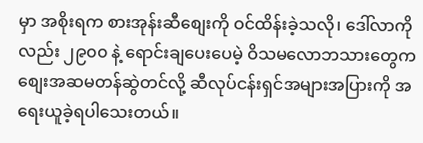မှာ အစိုးရက စားအုန်းဆီစျေးကို ဝင်ထိန်းခဲ့သလို၊ ဒေါ်လာကိုလည်း ၂၉၀၀ နဲ့ ရောင်းချပေးပေမဲ့ ဝိသမလောဘသားတွေက စျေးအဆမတန်ဆွဲတင်လို့ ဆီလုပ်ငန်းရှင်အများအပြားကို အရေးယူခဲ့ရပါသေးတယ်။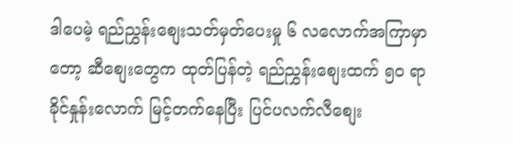ဒါပေမဲ့ ရည်ညွှန်းစျေးသတ်မှတ်ပေးမှု ၆ လလောက်အကြာမှာတော့ ဆီစျေးတွေက ထုတ်ပြန်တဲ့ ရည်ညွှန်းစျေးထက် ၅၀ ရာခိုင်နှုန်းလောက် မြင့်တက်နေပြီး ပြင်ပလက်လီစျေး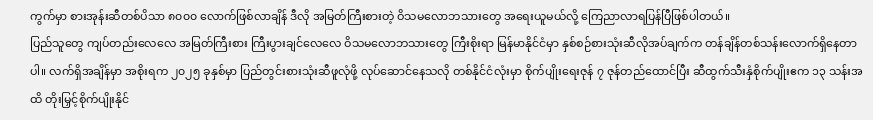ကွက်မှာ စားအုန်းဆီတစ်ပိသာ ၈၀၀၀ လောက်ဖြစ်လာချိန် ဒီလို အမြတ်ကြီးစားတဲ့ ဝိသမလောဘသားတွေ အရေးယူမယ်လို့ ကြေညာလာရပြန်ပြီဖြစ်ပါတယ်။
ပြည်သူတွေ ကျပ်တည်းလေလေ အမြတ်ကြီးစား ကြီးပွားချင်လေလေ ဝိသမလောဘသားတွေ ကြီးစိုးရာ မြန်မာနိုင်ငံမှာ နှစ်စဉ်စားသုံးဆီလိုအပ်ချက်က တန်ချိန်တစ်သန်းလောက်ရှိနေတာပါ။ လက်ရှိအချိန်မှာ အစိုးရက ၂၀၂၅ ခုနှစ်မှာ ပြည်တွင်းစားသုံးဆီဖူလုံဖို့ လုပ်ဆောင်နေသလို တစ်နိုင်ငံလုံးမှာ စိုက်ပျိုးရေးဇုန် ၇ ဇုန်တည်ထောင်ပြီး ဆီထွက်သီးနှံစိုက်ပျိုးဧက ၁၃ သန်းအထိ တိုးမြှင့်စိုက်ပျိုးနိုင်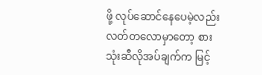ဖို့ လုပ်ဆောင်နေပေမဲ့လည်း လတ်တလောမှာတော့ စားသုံးဆီလိုအပ်ချက်က မြင့်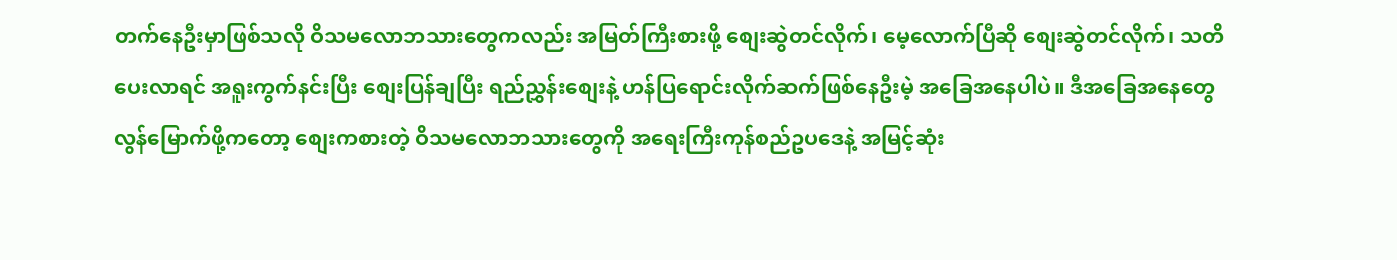တက်နေဦးမှာဖြစ်သလို ဝိသမလောဘသားတွေကလည်း အမြတ်ကြီးစားဖို့ စျေးဆွဲတင်လိုက်၊ မေ့လောက်ပြီဆို စျေးဆွဲတင်လိုက်၊ သတိပေးလာရင် အရူးကွက်နင်းပြီး စျေးပြန်ချပြီး ရည်ညွှန်းစျေးနဲ့ ဟန်ပြရောင်းလိုက်ဆက်ဖြစ်နေဦးမဲ့ အခြေအနေပါပဲ။ ဒီအခြေအနေတွေ လွန်မြောက်ဖို့ကတော့ စျေးကစားတဲ့ ဝိသမလောဘသားတွေကို အရေးကြီးကုန်စည်ဥပဒေနဲ့ အမြင့်ဆုံး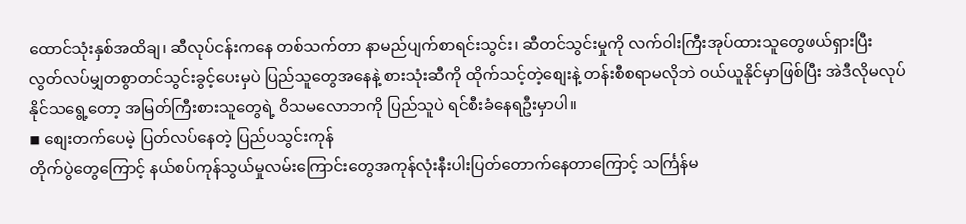ထောင်သုံးနှစ်အထိချ၊ ဆီလုပ်ငန်းကနေ တစ်သက်တာ နာမည်ပျက်စာရင်းသွင်း၊ ဆီတင်သွင်းမှုကို လက်ဝါးကြီးအုပ်ထားသူတွေဖယ်ရှားပြီး လွတ်လပ်မျှတစွာတင်သွင်းခွင့်ပေးမှပဲ ပြည်သူတွေအနေနဲ့ စားသုံးဆီကို ထိုက်သင့်တဲ့စျေးနဲ့ တန်းစီစရာမလိုဘဲ ဝယ်ယူနိုင်မှာဖြစ်ပြီး အဲဒီလိုမလုပ်နိုင်သရွေ့တော့ အမြတ်ကြီးစားသူတွေရဲ့ ဝိသမလောဘကို ပြည်သူပဲ ရင်စီးခံနေရဦးမှာပါ။
◾ စျေးတက်ပေမဲ့ ပြတ်လပ်နေတဲ့ ပြည်ပသွင်းကုန်
တိုက်ပွဲတွေကြောင့် နယ်စပ်ကုန်သွယ်မှုလမ်းကြောင်းတွေအကုန်လုံးနီးပါးပြတ်တောက်နေတာကြောင့် သင်္ကြန်မ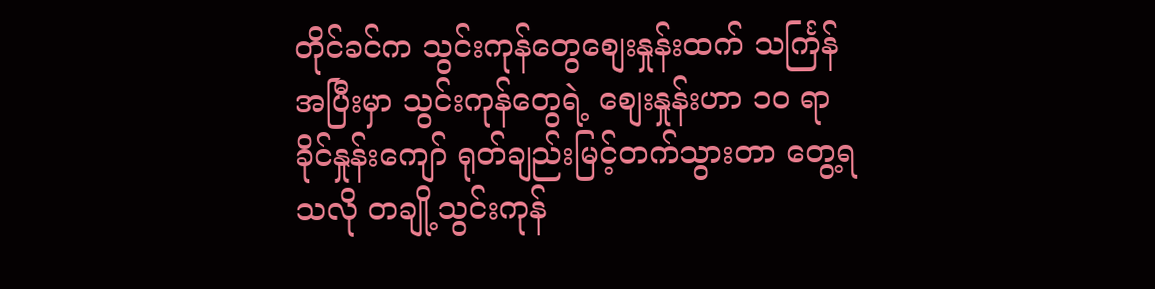တိုင်ခင်က သွင်းကုန်တွေစျေးနှုန်းထက် သင်္ကြန်အပြီးမှာ သွင်းကုန်တွေရဲ့ စျေးနှုန်းဟာ ၁၀ ရာခိုင်နှုန်းကျော် ရုတ်ချည်းမြင့်တက်သွားတာ တွေ့ရသလို တချို့သွင်းကုန်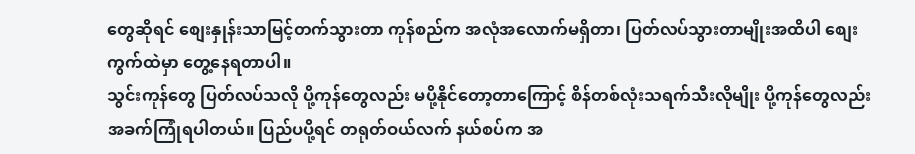တွေဆိုရင် စျေးနှုန်းသာမြင့်တက်သွားတာ ကုန်စည်က အလုံအလောက်မရှိတာ၊ ပြတ်လပ်သွားတာမျိုးအထိပါ စျေးကွက်ထဲမှာ တွေ့နေရတာပါ။
သွင်းကုန်တွေ ပြတ်လပ်သလို ပို့ကုန်တွေလည်း မပို့နိုင်တော့တာကြောင့် စိန်တစ်လုံးသရက်သီးလိုမျိုး ပို့ကုန်တွေလည်း အခက်ကြုံရပါတယ်။ ပြည်ပပို့ရင် တရုတ်ဝယ်လက် နယ်စပ်က အ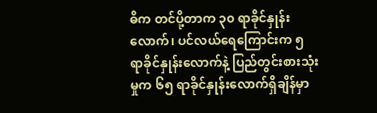ဓိက တင်ပို့တာက ၃၀ ရာခိုင်နှုန်းလောက်၊ ပင်လယ်ရေကြောင်းက ၅ ရာခိုင်နှုန်းလောက်နဲ့ ပြည်တွင်းစားသုံးမှုက ၆၅ ရာခိုင်နှုန်းလောက်ရှိချိန်မှာ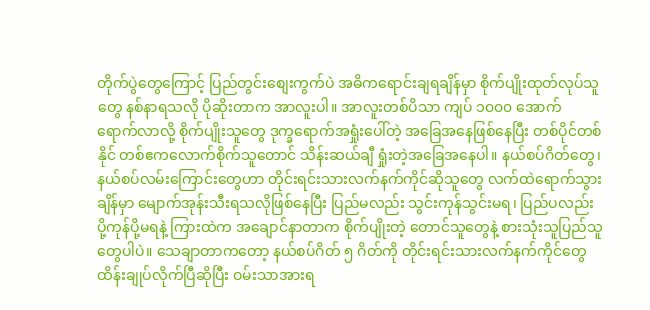တိုက်ပွဲတွေကြောင့် ပြည်တွင်းစျေးကွက်ပဲ အဓိကရောင်းချရချိန်မှာ စိုက်ပျိုးထုတ်လုပ်သူတွေ နစ်နာရသလို ပိုဆိုးတာက အာလူးပါ။ အာလူးတစ်ပိသာ ကျပ် ၁၀၀၀ အောက် ရောက်လာလို့ စိုက်ပျိုးသူတွေ ဒုက္ခရောက်အရှုံးပေါ်တဲ့ အခြေအနေဖြစ်နေပြီး တစ်ပိုင်တစ်နိုင် တစ်ဧကလောက်စိုက်သူတောင် သိန်းဆယ်ချီ ရှုံးတဲ့အခြေအနေပါ။ နယ်စပ်ဂိတ်တွေ၊ နယ်စပ်လမ်းကြောင်းတွေဟာ တိုင်းရင်းသားလက်နက်ကိုင်ဆိုသူတွေ လက်ထဲရောက်သွားချိန်မှာ မျောက်အုန်းသီးရသလိုဖြစ်နေပြီး ပြည်မလည်း သွင်းကုန်သွင်းမရ၊ ပြည်ပလည်း ပို့ကုန်ပို့မရနဲ့ ကြားထဲက အချောင်နာတာက စိုက်ပျိုးတဲ့ တောင်သူတွေနဲ့ စားသုံးသူပြည်သူတွေပါပဲ။ သေချာတာကတော့ နယ်စပ်ဂိတ် ၅ ဂိတ်ကို တိုင်းရင်းသားလက်နက်ကိုင်တွေ ထိန်းချုပ်လိုက်ပြီဆိုပြီး ဝမ်းသာအားရ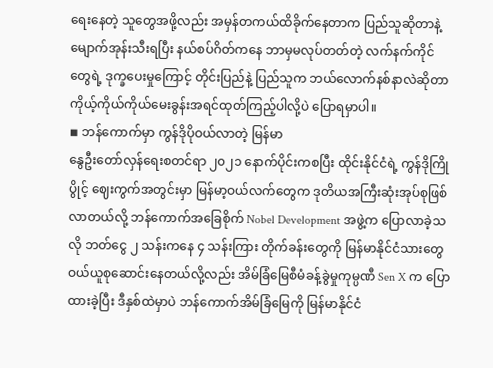ရေးနေတဲ့ သူတွေအဖို့လည်း အမှန်တကယ်ထိခိုက်နေတာက ပြည်သူဆိုတာနဲ့ မျောက်အုန်းသီးရပြီး နယ်စပ်ဂိတ်ကနေ ဘာမှမလုပ်တတ်တဲ့ လက်နက်ကိုင်တွေရဲ့ ဒုက္ခပေးမှုကြောင့် တိုင်းပြည်နဲ့ ပြည်သူက ဘယ်လောက်နစ်နာလဲဆိုတာ ကိုယ့်ကိုယ်ကိုယ်မေးခွန်းအရင်ထုတ်ကြည့်ပါလို့ပဲ ပြောရမှာပါ။
◾ ဘန်ကောက်မှာ ကွန်ဒိုပိုဝယ်လာတဲ့ မြန်မာ
နွေဦးတော်လှန်ရေးစတင်ရာ ၂၀၂၁ နောက်ပိုင်းကစပြီး ထိုင်းနိုင်ငံရဲ့ ကွန်ဒိုကြိုပွိုင့် ဈေးကွက်အတွင်းမှာ မြန်မာ့ဝယ်လက်တွေက ဒုတိယအကြီးဆုံးအုပ်စုဖြစ်လာတယ်လို့ ဘန်ကောက်အခြေစိုက် Nobel Development အဖွဲ့က ပြောလာခဲ့သလို ဘတ်ငွေ ၂ သန်းကနေ ၄ သန်းကြား တိုက်ခန်းတွေကို မြန်မာနိုင်ငံသားတွေ ဝယ်ယူစုဆောင်းနေတယ်လို့လည်း အိမ်ခြံမြေစီမံခန့်ခွဲမှုကုမ္ပဏီ Sen X က ပြောထားခဲ့ပြီး ဒီနှစ်ထဲမှာပဲ ဘန်ကောက်အိမ်ခြံမြေကို မြန်မာနိုင်ငံ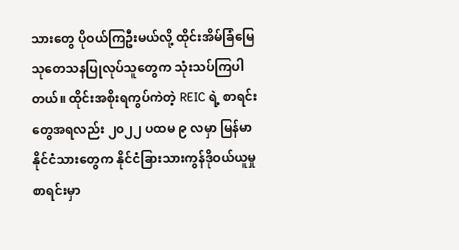သားတွေ ပိုဝယ်ကြဦးမယ်လို့ ထိုင်းအိမ်ခြံမြေသုတေသနပြုလုပ်သူတွေက သုံးသပ်ကြပါတယ်။ ထိုင်းအစိုးရကွပ်ကဲတဲ့ REIC ရဲ့ စာရင်းတွေအရလည်း ၂၀၂၂ ပထမ ၉ လမှာ မြန်မာနိုင်ငံသားတွေက နိုင်ငံခြားသားကွန်ဒိုဝယ်ယူမှုစာရင်းမှာ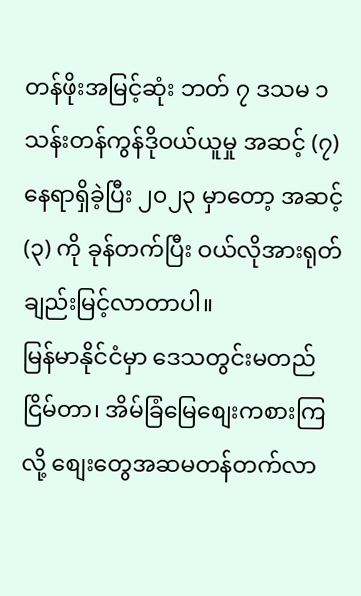တန်ဖိုးအမြင့်ဆုံး ဘတ် ၇ ဒသမ ၁ သန်းတန်ကွန်ဒိုဝယ်ယူမှု အဆင့် (၇) နေရာရှိခဲ့ပြီး ၂၀၂၃ မှာတော့ အဆင့် (၃) ကို ခုန်တက်ပြီး ဝယ်လိုအားရုတ်ချည်းမြင့်လာတာပါ။
မြန်မာနိုင်ငံမှာ ဒေသတွင်းမတည်ငြိမ်တာ၊ အိမ်ခြံမြေစျေးကစားကြလို့ စျေးတွေအဆမတန်တက်လာ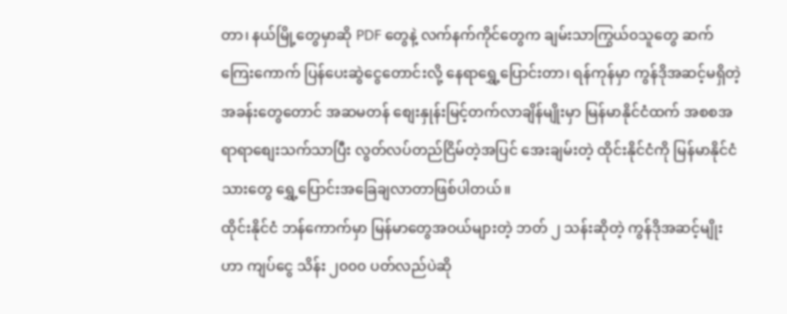တာ၊ နယ်မြို့တွေမှာဆို PDF တွေနဲ့ လက်နက်ကိုင်တွေက ချမ်းသာကြွယ်၀သူတွေ ဆက်ကြေးကောက် ပြန်ပေးဆွဲငွေတောင်းလို့ နေရာရွှေ့ပြောင်းတာ၊ ရန်ကုန်မှာ ကွန်ဒိုအဆင့်မရှိတဲ့ အခန်းတွေတောင် အဆမတန် စျေးနှုန်းမြင့်တက်လာချိန်မျိုးမှာ မြန်မာနိုင်ငံထက် အစစအရာရာစျေးသက်သာပြီး လွတ်လပ်တည်ငြိမ်တဲ့အပြင် အေးချမ်းတဲ့ ထိုင်းနိုင်ငံကို မြန်မာနိုင်ငံသားတွေ ရွှေ့ပြောင်းအခြေချလာတာဖြစ်ပါတယ်။
ထိုင်းနိုင်ငံ ဘန်ကောက်မှာ မြန်မာတွေအဝယ်များတဲ့ ဘတ် ၂ သန်းဆိုတဲ့ ကွန်ဒိုအဆင့်မျိုးဟာ ကျပ်ငွေ သိန်း ၂၀၀၀ ပတ်လည်ပဲဆို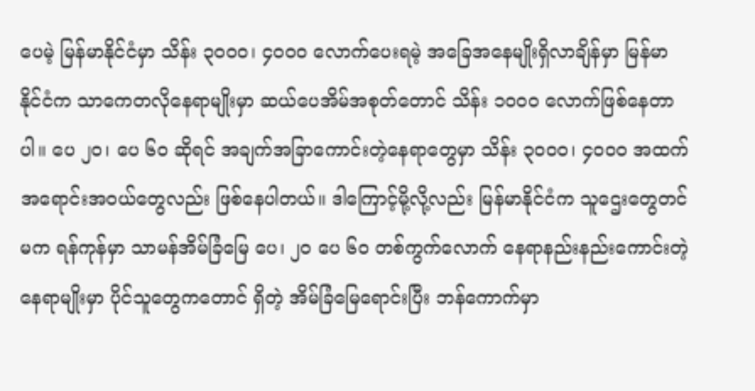ပေမဲ့ မြန်မာနိုင်ငံမှာ သိန်း ၃၀၀၀၊ ၄၀၀၀ လောက်ပေးရမဲ့ အခြေအနေမျိုးရှိလာချိန်မှာ မြန်မာနိုင်ငံက သာကေတလိုနေရာမျိုးမှာ ဆယ်ပေအိမ်အစုတ်တောင် သိန်း ၁၀၀၀ လောက်ဖြစ်နေတာပါ။ ပေ ၂၀၊ ပေ ၆၀ ဆိုရင် အချက်အခြာကောင်းတဲ့နေရာတွေမှာ သိန်း ၃၀၀၀၊ ၄၀၀၀ အထက် အရောင်းအဝယ်တွေလည်း ဖြစ်နေပါတယ်။ ဒါကြောင့်မို့လို့လည်း မြန်မာနိုင်ငံက သူဌေးတွေတင်မက ရန်ကုန်မှာ သာမန်အိမ်ခြံမြေ ပေ၊ ၂၀ ပေ ၆၀ တစ်ကွက်လောက် နေရာနည်းနည်းကောင်းတဲ့နေရာမျိုးမှာ ပိုင်သူတွေကတောင် ရှိတဲ့ အိမ်ခြံမြေရောင်းပြီး ဘန်ကောက်မှာ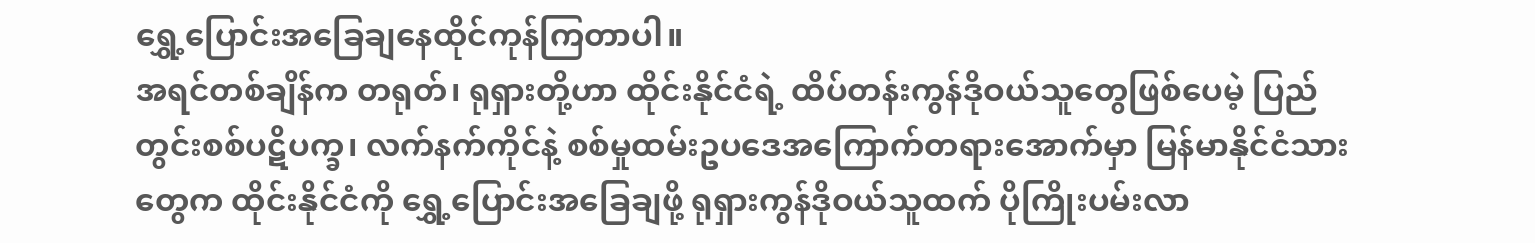ရွှေ့ပြောင်းအခြေချနေထိုင်ကုန်ကြတာပါ။
အရင်တစ်ချိန်က တရုတ်၊ ရုရှားတို့ဟာ ထိုင်းနိုင်ငံရဲ့ ထိပ်တန်းကွန်ဒိုဝယ်သူတွေဖြစ်ပေမဲ့ ပြည်တွင်းစစ်ပဋိပက္ခ၊ လက်နက်ကိုင်နဲ့ စစ်မှုထမ်းဥပဒေအကြောက်တရားအောက်မှာ မြန်မာနိုင်ငံသားတွေက ထိုင်းနိုင်ငံကို ရွှေ့ပြောင်းအခြေချဖို့ ရုရှားကွန်ဒိုဝယ်သူထက် ပိုကြိုးပမ်းလာ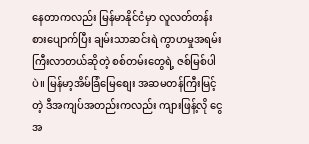နေတာကလည်း မြန်မာနိုင်ငံမှာ လူလတ်တန်းစားပျောက်ပြီး ချမ်းသာဆင်းရဲ ကွာဟမှုအရမ်းကြီးလာတယ်ဆိုတဲ့ စစ်တမ်းတွေရဲ့ ဇစ်မြစ်ပါပဲ။ မြန်မာ့အိမ်ခြံမြေစျေး အဆမတန်ကြီးမြင့်တဲ့ ဒီအကျပ်အတည်းကလည်း ကျားဖြန့်လို ငွေအ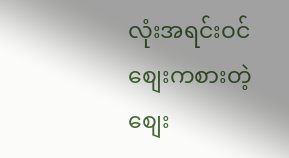လုံးအရင်းဝင်စျေးကစားတဲ့ စျေး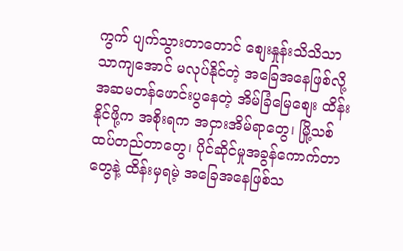ကွက် ပျက်သွားတာတောင် စျေးနှုန်းသိသိသာသာကျအောင် မလုပ်နိုင်တဲ့ အခြေအနေဖြစ်လို့ အဆမတန်ဖောင်းပွနေတဲ့ အိမ်ခြံမြေစျေး ထိန်းနိုင်ဖို့က အစိုးရက အငှားအိမ်ရာတွေ၊ မြို့သစ်ထပ်တည်တာတွေ၊ ပိုင်ဆိုင်မှုအခွန်ကောက်တာတွေနဲ့ ထိန်းမှရမဲ့ အခြေအနေဖြစ်သ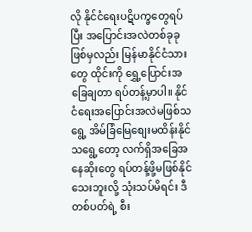လို နိုင်ငံရေးပဋိပက္ခတွေရပ်ပြီး အပြောင်းအလဲတစ်ခုခုဖြစ်မှလည်း မြန်မာနိုင်ငံသားတွေ ထိုင်းကို ရွှေ့ပြောင်းအခြေချတာ ရပ်တန့်မှာပါ။ နိုင်ငံရေးအပြောင်းအလဲမဖြစ်သရွေ့ အိမ်ခြံမြေစျေးမထိန်းနိုင်သရွေ့တော့ လက်ရှိအခြေအနေဆိုးတွေ ရပ်တန့်ဖို့မဖြစ်နိုင်သေးဘူးလို့ သုံးသပ်မိရင်း ဒီတစ်ပတ်ရဲ့ စီး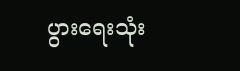ပွားရေးသုံး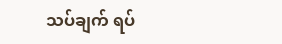သပ်ချက် ရပ်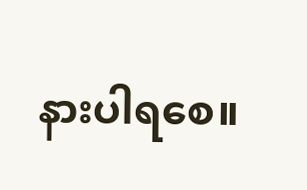နားပါရစေ။